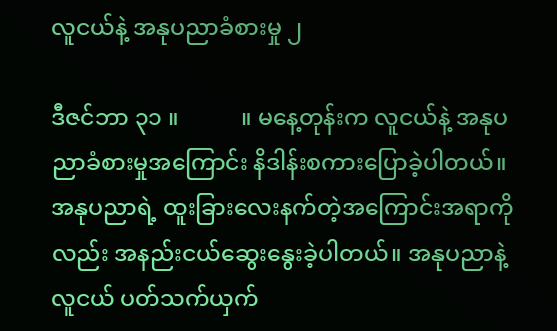လူငယ်နဲ့ အနုပညာခံစားမှု ၂

ဒီဇင်ဘာ ၃၁ ။           ။ မနေ့တုန်းက လူငယ်နဲ့ အနုပညာခံစားမှုအကြောင်း နိဒါန်းစကားပြောခဲ့ပါတယ်။ အနုပညာရဲ့ ထူးခြားလေးနက်တဲ့အကြောင်းအရာကိုလည်း အနည်းငယ်ဆွေးနွေးခဲ့ပါတယ်။ အနုပညာနဲ့လူငယ် ပတ်သက်ယှက်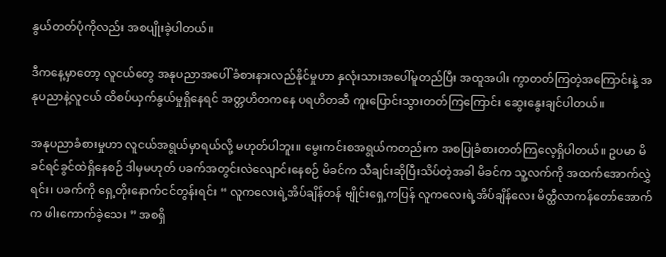နွယ်တတ်ပုံကိုလည်း အစပျိုးခဲ့ပါတယ်။

ဒီကနေ့မှာတော့ လူငယ်တွေ အနုပညာအပေါ် ခံစားနားလည်နိုင်မှုဟာ နှလုံးသားအပေါ်မူတည်ပြီး အထူအပါး ကွာတတ်ကြတဲ့အကြောင်းနဲ့ အနုပညာနဲ့လူငယ် ထိစပ်ယှက်နွယ်မှုရှိနေရင် အတ္တဟိတကနေ ပရဟိတဆီ ကူးပြောင်းသွားတတ်ကြကြောင်း ဆွေးနွေးချင်ပါတယ်။

အနုပညာခံစားမှုဟာ လူငယ်အရွယ်မှာရယ်လို့ မဟုတ်ပါဘူး။ မွေးကင်းစအရွယ်ကတည်းက အစပြုခံစားတတ်ကြလေ့ရှိပါတယ်။ ဥပမာ မိခင်ရင်ခွင်ထဲရှိနေစဉ် ဒါမှမဟုတ် ပခက်အတွင်းလဲလျောင်းနေစဉ် မိခင်က သီချင်းဆိုပြီးသိပ်တဲ့အခါ မိခင်က သူ့လက်ကို အထက်အောက်လွှဲရင်း၊ ပခက်ကို ရှေ့တိုးနောက်ငင်တွန်းရင်း “ လူကလေးရဲ့အိပ်ချိန်တန် ဗျိုင်းရှေ့ကပြန် လူကလေးရဲ့အိပ်ချိန်လေး မိတ္ထီလာကန်တော်အောက်က ဖါးကောက်ခဲ့သေး ” အစရှိ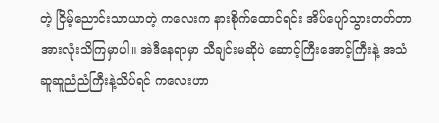တဲ့ ငြိမ့်ညောင်းသာယာတဲ့ ကလေးက နားစိုက်ထောင်ရင်း အိပ်ပျော်သွားတတ်တာ အားလုံးသိကြမှာပါ။ အဲဒီနေရာမှာ သီချင်းမဆိုပဲ ဆောင့်ကြီးအောင့်ကြီးနဲ့ အသံဆူဆူညံညံကြီးနဲ့သိပ်ရင် ကလေးဟာ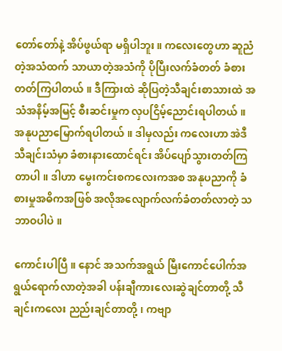တော်တော်နဲ့ အိပ်ဖွယ်ရာ မရှိပါဘူး။ ကလေးတွေဟာ ဆူညံတဲ့အသံထက် သာယာတဲ့အသံကို ပိုပြီးလက်ခံတတ် ခံစားတတ်ကြပါတယ်။ ဒီကြားထဲ ဆိုပြတဲ့သီချင်းစာသားထဲ အသံအနိမ့်အမြင့် စီးဆင်းမှုက လှပငြိမ့်ညောင်းရပါတယ်။ အနုပညာမြောက်ရပါတယ်။ ဒါမှလည်း ကလေးဟာ အဲဒီသီချင်းသံမှာ ခံစားနားထောင်ရင်း အိပ်ပျော်သွားတတ်ကြတာပါ။ ဒါဟာ မွေးကင်းစကလေးကအစ အနုပညာကို ခံစားမှုအဓိကအဖြစ် အလိုအလျောက်လက်ခံတတ်လာတဲ့ သဘာဝပါပဲ။

ကောင်းပါပြီ။ နောင် အသက်အရွယ် မြီးကောင်ပေါက်အရွယ်ရောက်လာတဲ့အခါ ပန်းချီကားလေးဆွဲချင်တာတို့ သီချင်းကလေး ညည်းချင်တာတို့၊ ကဗျာ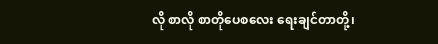လို စာလို စာတိုပေစလေး ရေးချင်တာတို့၊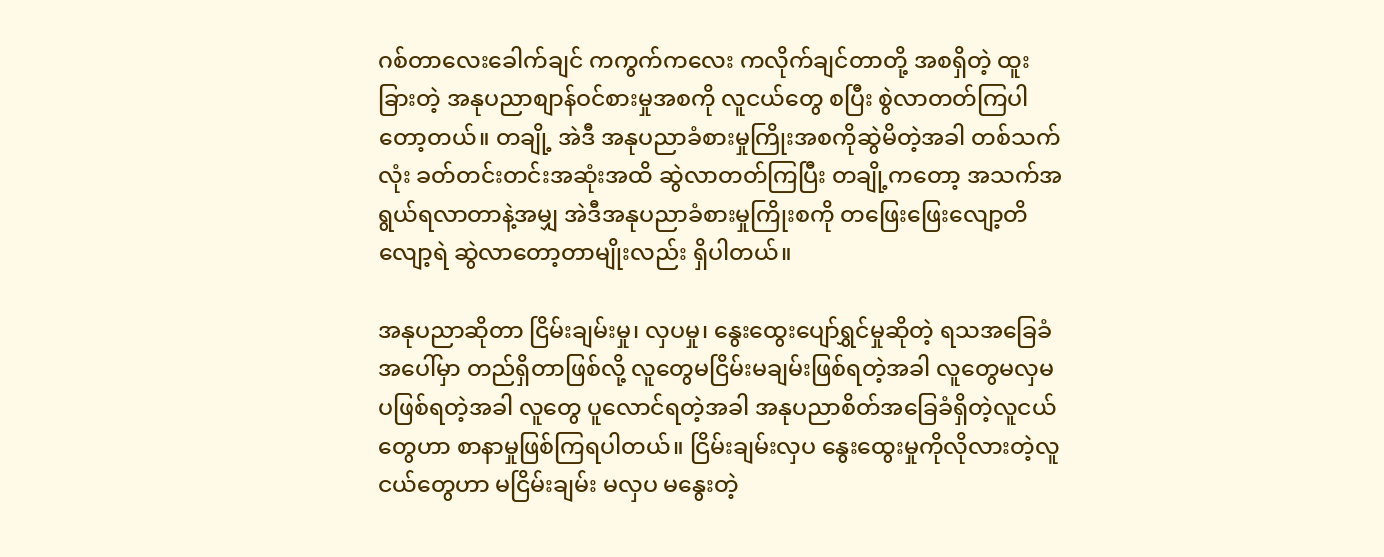ဂစ်တာလေးခေါက်ချင် ကကွက်ကလေး ကလိုက်ချင်တာတို့ အစရှိတဲ့ ထူးခြားတဲ့ အနုပညာစျာန်ဝင်စားမှုအစကို လူငယ်တွေ စပြီး စွဲလာတတ်ကြပါတော့တယ်။ တချို့ အဲဒီ အနုပညာခံစားမှုကြိုးအစကိုဆွဲမိတဲ့အခါ တစ်သက်လုံး ခတ်တင်းတင်းအဆုံးအထိ ဆွဲလာတတ်ကြပြီး တချို့ကတော့ အသက်အရွယ်ရလာတာနဲ့အမျှ အဲဒီအနုပညာခံစားမှုကြိုးစကို တဖြေးဖြေးလျော့တိလျော့ရဲ ဆွဲလာတော့တာမျိုးလည်း ရှိပါတယ်။

အနုပညာဆိုတာ ငြိမ်းချမ်းမှု၊ လှပမှု၊ နွေးထွေးပျော်ရွှင်မှုဆိုတဲ့ ရသအခြေခံအပေါ်မှာ တည်ရှိတာဖြစ်လို့ လူတွေမငြိမ်းမချမ်းဖြစ်ရတဲ့အခါ လူတွေမလှမပဖြစ်ရတဲ့အခါ လူတွေ ပူလောင်ရတဲ့အခါ အနုပညာစိတ်အခြေခံရှိတဲ့လူငယ်တွေဟာ စာနာမှုဖြစ်ကြရပါတယ်။ ငြိမ်းချမ်းလှပ နွေးထွေးမှုကိုလိုလားတဲ့လူငယ်တွေဟာ မငြိမ်းချမ်း မလှပ မနွေးတဲ့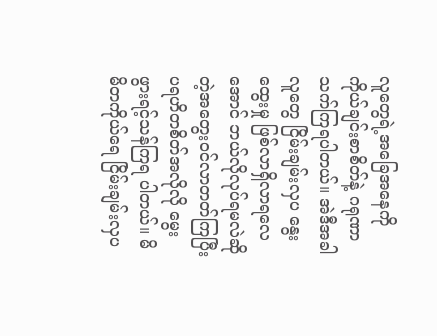လူတွေရဲ့အခြေအနေကို ကိုယ်ချင်းစာစိတ်နဲ့ ဂရုဏာသက်ကြရပါတယ်။ အဲဒီအခါ လူတွေ ငြိမ်းချမ်းလှပ နွေးထွေးမှု ဖြစ်လာရှိလာရလေအောင် ဘယ်လိုလုပ်ရမလဲဆိုတဲ့အတွေးဝင်လာတတ်ကြပြီး ပရဟိတစိတ်အလိုလို မွေးဖွားရင့်သန်ကြရ ပါတယ်။ မိမိတကိုယ်ရေ ငြိမ်းချမ်းလှပ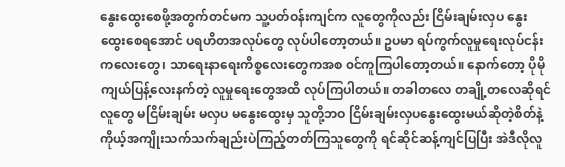နွေးထွေးစေဖို့အတွက်တင်မက သူ့ပတ်ဝန်းကျင်က လူတွေကိုလည်း ငြိမ်းချမ်းလှပ နွေးထွေးစေရအောင် ပရဟိတအလုပ်တွေ လုပ်ပါတော့တယ်။ ဥပမာ ရပ်ကွက်လူမှုရေးလုပ်ငန်းကလေးတွေ၊ သာရေးနာရေးကိစ္စလေးတွေကအစ ၀င်ကူကြပါတော့တယ်။ နောက်တော့ ပိုမိုကျယ်ပြန့်လေးနက်တဲ့ လူမှုရေးတွေအထိ လုပ်ကြပါတယ်။ တခါတလေ တချို့တလေဆိုရင် လူတွေ မငြိမ်းချမ်း မလှပ မနွေးထွေးမှ သူတို့ဘဝ ငြိမ်းချမ်းလှပနွေးထွေးမယ်ဆိုတဲ့စိတ်နဲ့ ကိုယ့်အကျိုးသက်သက်ချည်းပဲကြည့်တတ်ကြသူတွေကို ရင်ဆိုင်ဆန့်ကျင်ပြပြီး အဲဒီလိုလူ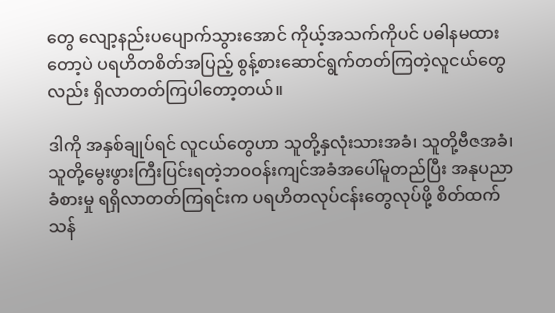တွေ လျော့နည်းပပျောက်သွားအောင် ကိုယ့်အသက်ကိုပင် ပဓါနမထားတော့ပဲ ပရဟိတစိတ်အပြည့် စွန့်စားဆောင်ရွက်တတ်ကြတဲ့လူငယ်တွေလည်း ရှိလာတတ်ကြပါတော့တယ်။

ဒါကို အနှစ်ချုပ်ရင် လူငယ်တွေဟာ သူတို့နှလုံးသားအခံ၊ သူတို့ဗီဇအခံ၊ သူတို့မွေးဖွားကြီးပြင်းရတဲ့ဘဝဝန်းကျင်အခံအပေါ်မူတည်ပြီး အနုပညာခံစားမှု ရရှိလာတတ်ကြရင်းက ပရဟိတလုပ်ငန်းတွေလုပ်ဖို့ စိတ်ထက်သန်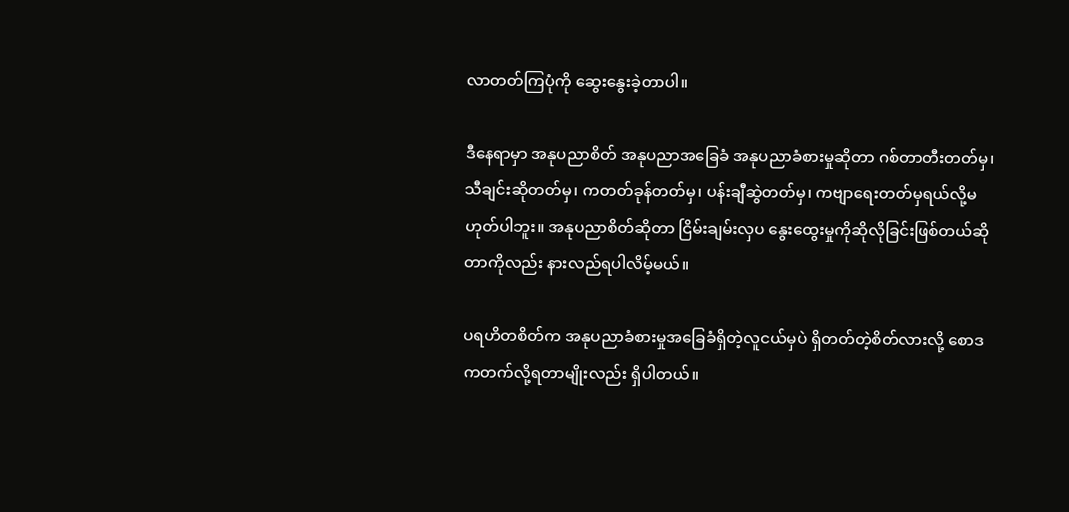လာတတ်ကြပုံကို ဆွေးနွေးခဲ့တာပါ။

ဒီနေရာမှာ အနုပညာစိတ် အနုပညာအခြေခံ အနုပညာခံစားမှုဆိုတာ ဂစ်တာတီးတတ်မှ၊ သီချင်းဆိုတတ်မှ၊ ကတတ်ခုန်တတ်မှ၊ ပန်းချီဆွဲတတ်မှ၊ ကဗျာရေးတတ်မှရယ်လို့မဟုတ်ပါဘူး။ အနုပညာစိတ်ဆိုတာ ငြိမ်းချမ်းလှပ နွေးထွေးမှုကိုဆိုလိုခြင်းဖြစ်တယ်ဆိုတာကိုလည်း နားလည်ရပါလိမ့်မယ်။

ပရဟိတစိတ်က အနုပညာခံစားမှုအခြေခံရှိတဲ့လူငယ်မှပဲ ရှိတတ်တဲ့စိတ်လားလို့ စောဒကတက်လို့ရတာမျိုးလည်း ရှိပါတယ်။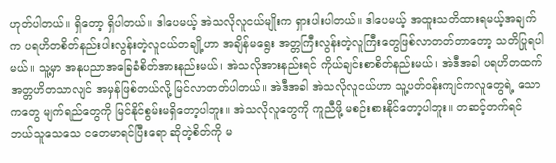ဟုတ်ပါတယ်။ ရှိတော့ ရှိပါတယ်။ ဒါပေမယ့် အဲသလိုလူငယ်မျိုးက ရှားပါးပါတယ်။ ဒါပေမယ့် အထူးသတိထားရမယ့်အချက်က ပရဟိတစိတ်နည်းပါးလွန်းတဲ့လူငယ်တချို့ဟာ အချိန်မရွေး အတ္တကြီးလွန်းတဲ့လူကြီးတွေဖြစ်လာတတ်တာတော့ သတိပြုရပါမယ်။ သူ့မှာ အနုပညာအခြေခံစိတ်အားနည်းမယ်၊ အဲသလိုအားနည်းရင် ကိုယ်ချင်းစာစိတ်နည်းမယ်၊ အဲဒီအခါ ပရဟိတထက် အတ္တဟိတသာလျင် အမှန်ဖြစ်တယ်လို့ မြင်လာတတ်ပါတယ်။ အဲဒီအခါ အဲသလိုလူငယ်ဟာ သူ့ပတ်ဝန်းကျင်ကလူတွေရဲ့ သောကတွေ မျက်ရည်တွေကို မြင်နိုင်စွမ်းမရှိတော့ပါဘူး။ အဲသလိုလူတွေကို ကူညီဖို့ မစဉ်းစားနိုင်တော့ပါဘူး။ တဆင့်တက်ရင် ဘယ်သူသေသေ ငတေမာရင်ပြီးရော ဆိုတဲ့စိတ်ကို မ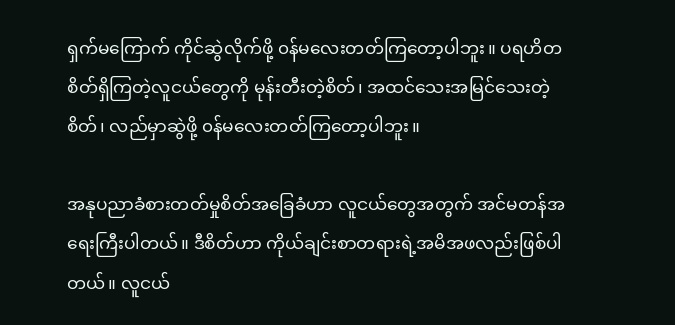ရှက်မကြောက် ကိုင်ဆွဲလိုက်ဖို့ ၀န်မလေးတတ်ကြတော့ပါဘူး။ ပရဟိတစိတ်ရှိကြတဲ့လူငယ်တွေကို မုန်းတီးတဲ့စိတ်၊ အထင်သေးအမြင်သေးတဲ့စိတ်၊ လည်မှာဆွဲဖို့ ၀န်မလေးတတ်ကြတော့ပါဘူး။

အနုပညာခံစားတတ်မှုစိတ်အခြေခံဟာ လူငယ်တွေအတွက် အင်မတန်အရေးကြီးပါတယ်။ ဒီစိတ်ဟာ ကိုယ်ချင်းစာတရားရဲ့အမိအဖလည်းဖြစ်ပါတယ်။ လူငယ်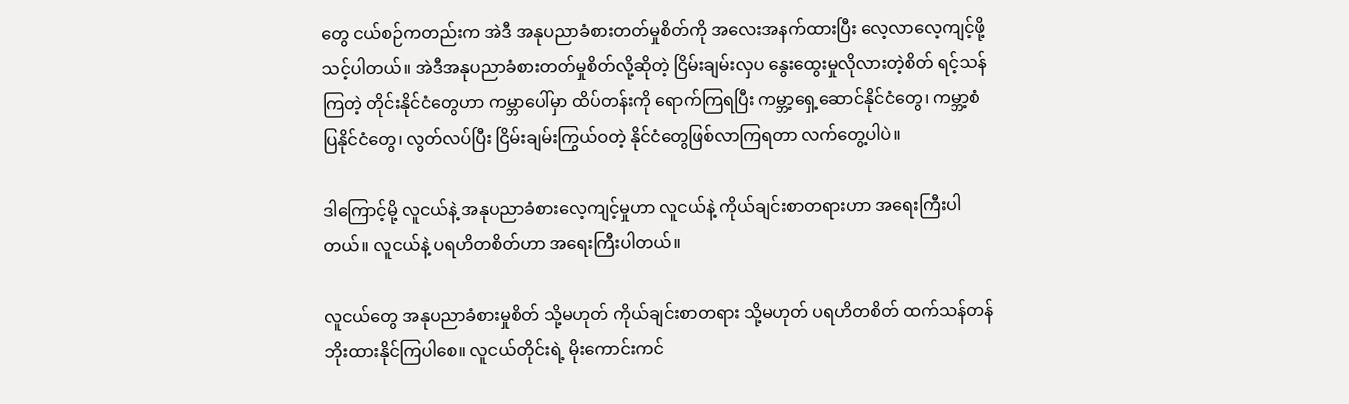တွေ ငယ်စဉ်ကတည်းက အဲဒီ အနုပညာခံစားတတ်မှုစိတ်ကို အလေးအနက်ထားပြီး လေ့လာလေ့ကျင့်ဖို့သင့်ပါတယ်။ အဲဒီအနုပညာခံစားတတ်မှုစိတ်လို့ဆိုတဲ့ ငြိမ်းချမ်းလှပ နွေးထွေးမှုလိုလားတဲ့စိတ် ရင့်သန်ကြတဲ့ တိုင်းနိုင်ငံတွေဟာ ကမ္ဘာပေါ်မှာ ထိပ်တန်းကို ရောက်ကြရပြီး ကမ္ဘာ့ရှေ့ဆောင်နိုင်ငံတွေ၊ ကမ္ဘာ့စံပြနိုင်ငံတွေ၊ လွတ်လပ်ပြီး ငြိမ်းချမ်းကြွယ်ဝတဲ့ နိုင်ငံတွေဖြစ်လာကြရတာ လက်တွေ့ပါပဲ။

ဒါကြောင့်မို့ လူငယ်နဲ့ အနုပညာခံစားလေ့ကျင့်မှုဟာ လူငယ်နဲ့ ကိုယ်ချင်းစာတရားဟာ အရေးကြီးပါတယ်။ လူငယ်နဲ့ ပရဟိတစိတ်ဟာ အရေးကြီးပါတယ်။

လူငယ်တွေ အနုပညာခံစားမှုစိတ် သို့မဟုတ် ကိုယ်ချင်းစာတရား သို့မဟုတ် ပရဟိတစိတ် ထက်သန်တန်ဘိုးထားနိုင်ကြပါစေ။ လူငယ်တိုင်းရဲ့ မိုးကောင်းကင်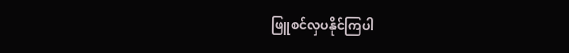ဖြူစင်လှပနိုင်ကြပါ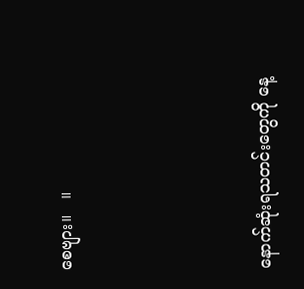စေဗျား။   ။





နောက်ဆုံးရသတင်းတွေကို နေ့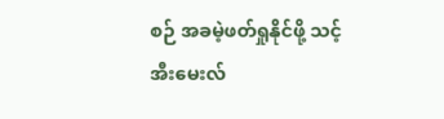စဉ် အခမဲ့ဖတ်ရှုနိုင်ဖို့ သင့် အီးမေးလ်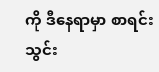ကို ဒီနေရာမှာ စာရင်းသွင်း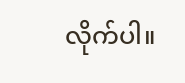လိုက်ပါ။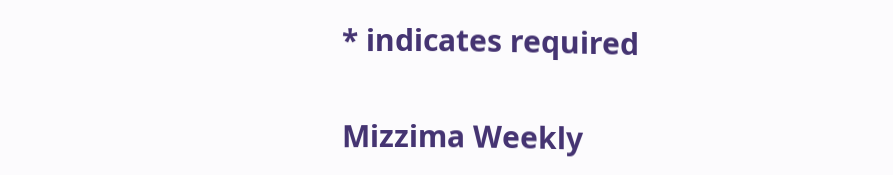* indicates required

Mizzima Weekly